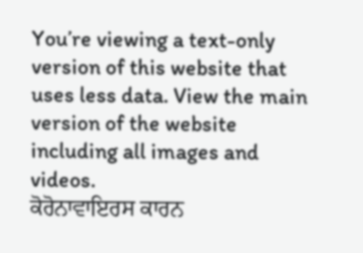You’re viewing a text-only version of this website that uses less data. View the main version of the website including all images and videos.
ਕੋਰੋਨਾਵਾਇਰਸ ਕਾਰਨ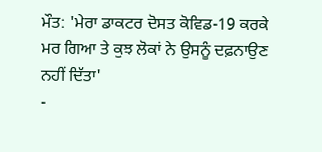ਮੌਤ: 'ਮੇਰਾ ਡਾਕਟਰ ਦੋਸਤ ਕੋਵਿਡ-19 ਕਰਕੇ ਮਰ ਗਿਆ ਤੇ ਕੁਝ ਲੋਕਾਂ ਨੇ ਉਸਨੂੰ ਦਫ਼ਨਾਉਣ ਨਹੀਂ ਦਿੱਤਾ'
-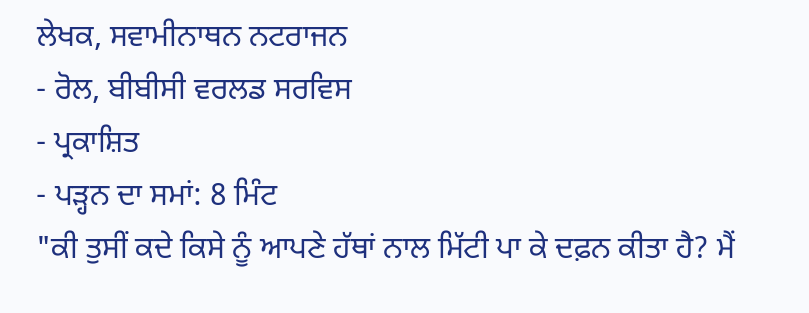ਲੇਖਕ, ਸਵਾਮੀਨਾਥਨ ਨਟਰਾਜਨ
- ਰੋਲ, ਬੀਬੀਸੀ ਵਰਲਡ ਸਰਵਿਸ
- ਪ੍ਰਕਾਸ਼ਿਤ
- ਪੜ੍ਹਨ ਦਾ ਸਮਾਂ: 8 ਮਿੰਟ
"ਕੀ ਤੁਸੀਂ ਕਦੇ ਕਿਸੇ ਨੂੰ ਆਪਣੇ ਹੱਥਾਂ ਨਾਲ ਮਿੱਟੀ ਪਾ ਕੇ ਦਫ਼ਨ ਕੀਤਾ ਹੈ? ਮੈਂ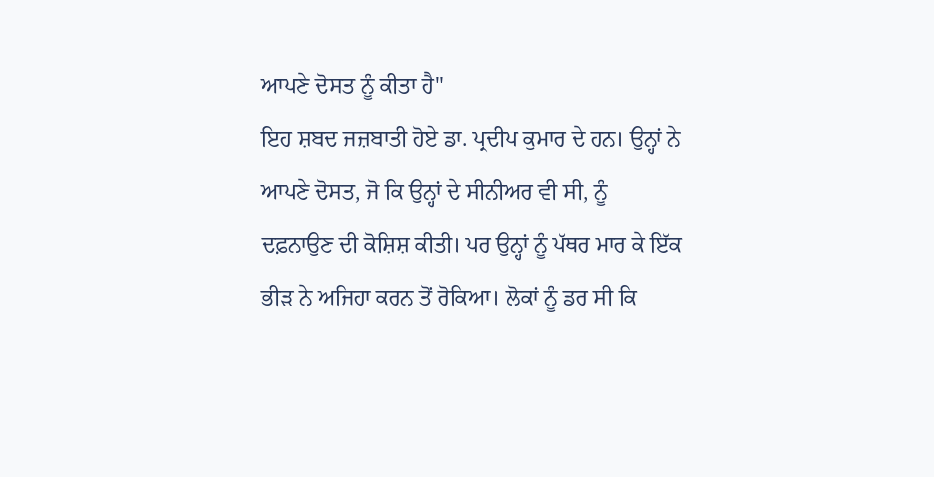ਆਪਣੇ ਦੋਸਤ ਨੂੰ ਕੀਤਾ ਹੈ"
ਇਹ ਸ਼ਬਦ ਜਜ਼ਬਾਤੀ ਹੋਏ ਡਾ. ਪ੍ਰਦੀਪ ਕੁਮਾਰ ਦੇ ਹਨ। ਉਨ੍ਹਾਂ ਨੇ ਆਪਣੇ ਦੋਸਤ, ਜੋ ਕਿ ਉਨ੍ਹਾਂ ਦੇ ਸੀਨੀਅਰ ਵੀ ਸੀ, ਨੂੰ ਦਫ਼ਨਾਉਣ ਦੀ ਕੋਸ਼ਿਸ਼ ਕੀਤੀ। ਪਰ ਉਨ੍ਹਾਂ ਨੂੰ ਪੱਥਰ ਮਾਰ ਕੇ ਇੱਕ ਭੀੜ ਨੇ ਅਜਿਹਾ ਕਰਨ ਤੋਂ ਰੋਕਿਆ। ਲੋਕਾਂ ਨੂੰ ਡਰ ਸੀ ਕਿ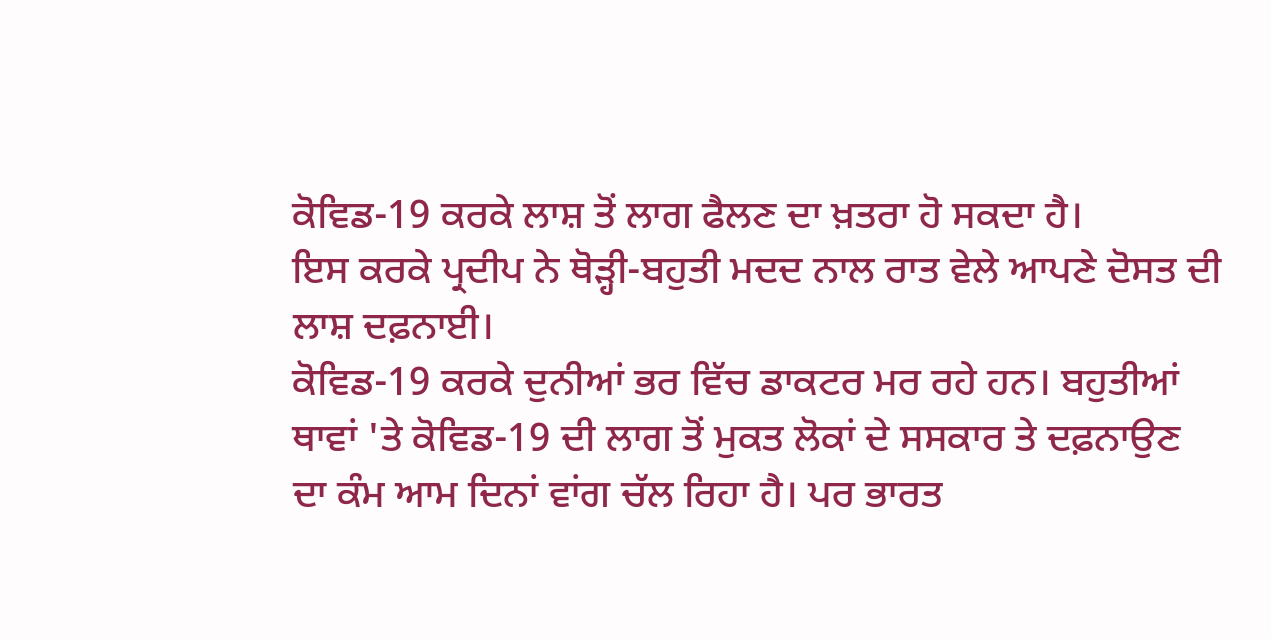ਕੋਵਿਡ-19 ਕਰਕੇ ਲਾਸ਼ ਤੋਂ ਲਾਗ ਫੈਲਣ ਦਾ ਖ਼ਤਰਾ ਹੋ ਸਕਦਾ ਹੈ।
ਇਸ ਕਰਕੇ ਪ੍ਰਦੀਪ ਨੇ ਥੋੜ੍ਹੀ-ਬਹੁਤੀ ਮਦਦ ਨਾਲ ਰਾਤ ਵੇਲੇ ਆਪਣੇ ਦੋਸਤ ਦੀ ਲਾਸ਼ ਦਫ਼ਨਾਈ।
ਕੋਵਿਡ-19 ਕਰਕੇ ਦੁਨੀਆਂ ਭਰ ਵਿੱਚ ਡਾਕਟਰ ਮਰ ਰਹੇ ਹਨ। ਬਹੁਤੀਆਂ ਥਾਵਾਂ 'ਤੇ ਕੋਵਿਡ-19 ਦੀ ਲਾਗ ਤੋਂ ਮੁਕਤ ਲੋਕਾਂ ਦੇ ਸਸਕਾਰ ਤੇ ਦਫ਼ਨਾਉਣ ਦਾ ਕੰਮ ਆਮ ਦਿਨਾਂ ਵਾਂਗ ਚੱਲ ਰਿਹਾ ਹੈ। ਪਰ ਭਾਰਤ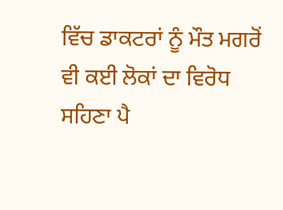ਵਿੱਚ ਡਾਕਟਰਾਂ ਨੂੰ ਮੌਤ ਮਗਰੋਂ ਵੀ ਕਈ ਲੋਕਾਂ ਦਾ ਵਿਰੋਧ ਸਹਿਣਾ ਪੈ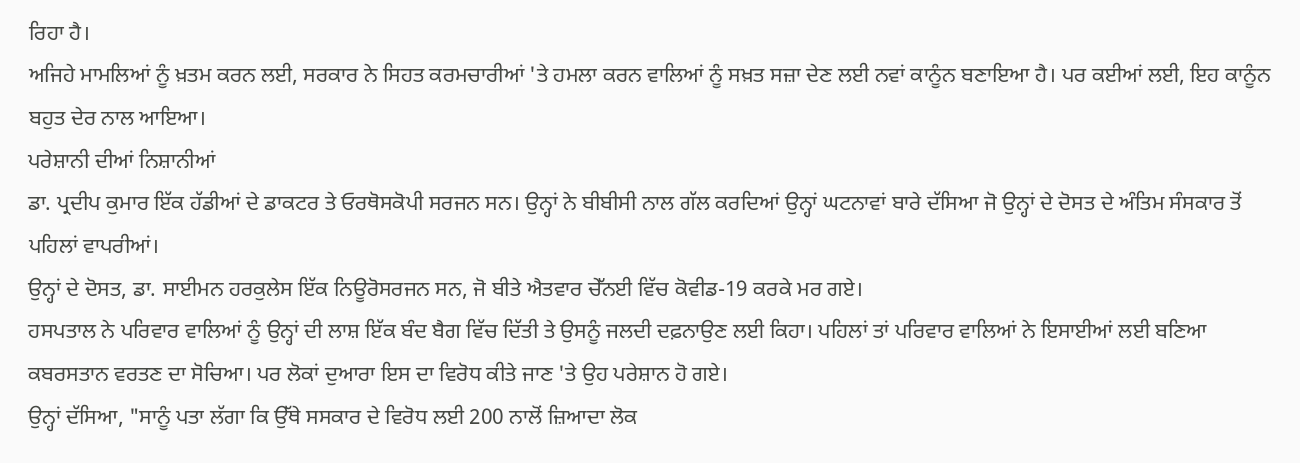ਰਿਹਾ ਹੈ।
ਅਜਿਹੇ ਮਾਮਲਿਆਂ ਨੂੰ ਖ਼ਤਮ ਕਰਨ ਲਈ, ਸਰਕਾਰ ਨੇ ਸਿਹਤ ਕਰਮਚਾਰੀਆਂ 'ਤੇ ਹਮਲਾ ਕਰਨ ਵਾਲਿਆਂ ਨੂੰ ਸਖ਼ਤ ਸਜ਼ਾ ਦੇਣ ਲਈ ਨਵਾਂ ਕਾਨੂੰਨ ਬਣਾਇਆ ਹੈ। ਪਰ ਕਈਆਂ ਲਈ, ਇਹ ਕਾਨੂੰਨ ਬਹੁਤ ਦੇਰ ਨਾਲ ਆਇਆ।
ਪਰੇਸ਼ਾਨੀ ਦੀਆਂ ਨਿਸ਼ਾਨੀਆਂ
ਡਾ. ਪ੍ਰਦੀਪ ਕੁਮਾਰ ਇੱਕ ਹੱਡੀਆਂ ਦੇ ਡਾਕਟਰ ਤੇ ਓਰਥੋਸਕੋਪੀ ਸਰਜਨ ਸਨ। ਉਨ੍ਹਾਂ ਨੇ ਬੀਬੀਸੀ ਨਾਲ ਗੱਲ ਕਰਦਿਆਂ ਉਨ੍ਹਾਂ ਘਟਨਾਵਾਂ ਬਾਰੇ ਦੱਸਿਆ ਜੋ ਉਨ੍ਹਾਂ ਦੇ ਦੋਸਤ ਦੇ ਅੰਤਿਮ ਸੰਸਕਾਰ ਤੋਂ ਪਹਿਲਾਂ ਵਾਪਰੀਆਂ।
ਉਨ੍ਹਾਂ ਦੇ ਦੋਸਤ, ਡਾ. ਸਾਈਮਨ ਹਰਕੁਲੇਸ ਇੱਕ ਨਿਊਰੋਸਰਜਨ ਸਨ, ਜੋ ਬੀਤੇ ਐਤਵਾਰ ਚੇੱਨਈ ਵਿੱਚ ਕੋਵੀਡ-19 ਕਰਕੇ ਮਰ ਗਏ।
ਹਸਪਤਾਲ ਨੇ ਪਰਿਵਾਰ ਵਾਲਿਆਂ ਨੂੰ ਉਨ੍ਹਾਂ ਦੀ ਲਾਸ਼ ਇੱਕ ਬੰਦ ਬੈਗ ਵਿੱਚ ਦਿੱਤੀ ਤੇ ਉਸਨੂੰ ਜਲਦੀ ਦਫ਼ਨਾਉਣ ਲਈ ਕਿਹਾ। ਪਹਿਲਾਂ ਤਾਂ ਪਰਿਵਾਰ ਵਾਲਿਆਂ ਨੇ ਇਸਾਈਆਂ ਲਈ ਬਣਿਆ ਕਬਰਸਤਾਨ ਵਰਤਣ ਦਾ ਸੋਚਿਆ। ਪਰ ਲੋਕਾਂ ਦੁਆਰਾ ਇਸ ਦਾ ਵਿਰੋਧ ਕੀਤੇ ਜਾਣ 'ਤੇ ਉਹ ਪਰੇਸ਼ਾਨ ਹੋ ਗਏ।
ਉਨ੍ਹਾਂ ਦੱਸਿਆ, "ਸਾਨੂੰ ਪਤਾ ਲੱਗਾ ਕਿ ਉੱਥੇ ਸਸਕਾਰ ਦੇ ਵਿਰੋਧ ਲਈ 200 ਨਾਲੋਂ ਜ਼ਿਆਦਾ ਲੋਕ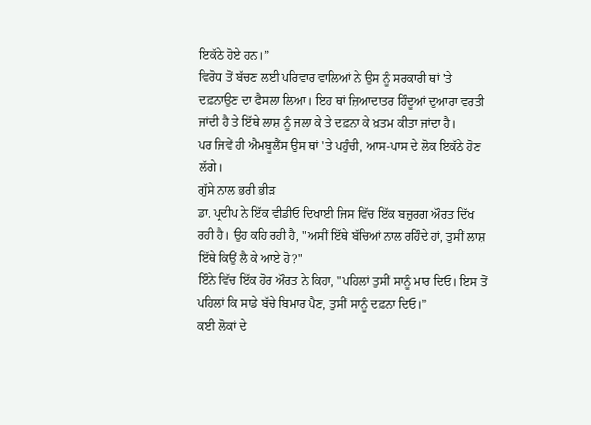ਇਕੱਠੇ ਹੋਏ ਹਨ।”
ਵਿਰੋਧ ਤੋਂ ਬੱਚਣ ਲਈ ਪਰਿਵਾਰ ਵਾਲਿਆਂ ਨੇ ਉਸ ਨੂੰ ਸਰਕਾਰੀ ਥਾਂ 'ਤੇ ਦਫ਼ਨਾਉਣ ਦਾ ਫੈਸਲਾ ਲਿਆ। ਇਹ ਥਾਂ ਜ਼ਿਆਦਾਤਰ ਹਿੰਦੂਆਂ ਦੁਆਰਾ ਵਰਤੀ ਜਾਂਦੀ ਹੈ ਤੇ ਇੱਥੇ ਲਾਸ਼ ਨੂੰ ਜਲਾ ਕੇ ਤੇ ਦਫ਼ਨਾ ਕੇ ਖ਼ਤਮ ਕੀਤਾ ਜਾਂਦਾ ਹੈ।
ਪਰ ਜਿਵੇਂ ਹੀ ਐਮਬੂਲੈਂਸ ਉਸ ਥਾਂ 'ਤੇ ਪਹੁੰਚੀ, ਆਸ-ਪਾਸ ਦੇ ਲੋਕ ਇਕੱਠੇ ਹੋਣ ਲੱਗੇ।
ਗੁੱਸੇ ਨਾਲ ਭਰੀ ਭੀੜ
ਡਾ. ਪ੍ਰਦੀਪ ਨੇ ਇੱਕ ਵੀਡੀਓ ਦਿਖਾਈ ਜਿਸ ਵਿੱਚ ਇੱਕ ਬਜ਼ੁਰਗ ਔਰਤ ਦਿੱਖ ਰਹੀ ਹੈ। ਉਹ ਕਹਿ ਰਹੀ ਹੈ, "ਅਸੀਂ ਇੱਥੇ ਬੱਚਿਆਂ ਨਾਲ ਰਹਿੰਦੇ ਹਾਂ, ਤੁਸੀਂ ਲਾਸ਼ ਇੱਥੇ ਕਿਉਂ ਲੈ ਕੇ ਆਏ ਹੋ?"
ਇੰਨੇ ਵਿੱਚ ਇੱਕ ਹੋਰ ਔਰਤ ਨੇ ਕਿਹਾ, "ਪਹਿਲਾਂ ਤੁਸੀਂ ਸਾਨੂੰ ਮਾਰ ਦਿਓ। ਇਸ ਤੋਂ ਪਹਿਲਾਂ ਕਿ ਸਾਡੇ ਬੱਚੇ ਬਿਮਾਰ ਪੈਣ, ਤੁਸੀਂ ਸਾਨੂੰ ਦਫ਼ਨਾ ਦਿਓ।”
ਕਈ ਲੋਕਾਂ ਦੇ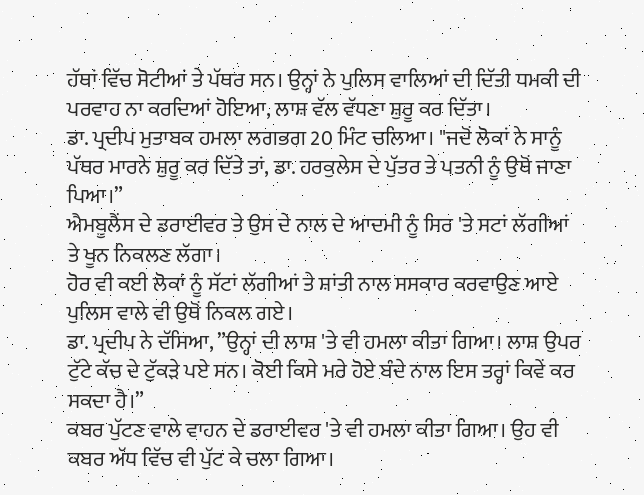ਹੱਥਾਂ ਵਿੱਚ ਸੋਟੀਆਂ ਤੇ ਪੱਥਰ ਸਨ। ਉਨ੍ਹਾਂ ਨੇ ਪੁਲਿਸ ਵਾਲਿਆਂ ਦੀ ਦਿੱਤੀ ਧਮਕੀ ਦੀ ਪਰਵਾਹ ਨਾ ਕਰਦਿਆਂ ਹੋਇਆ, ਲਾਸ਼ ਵੱਲ ਵੱਧਣਾ ਸ਼ੁਰੂ ਕਰ ਦਿੱਤਾ।
ਡਾ. ਪ੍ਰਦੀਪ ਮੁਤਾਬਕ ਹਮਲਾ ਲਗਭਗ 20 ਮਿੰਟ ਚਲਿਆ। "ਜਦੋਂ ਲੋਕਾਂ ਨੇ ਸਾਨੂੰ ਪੱਥਰ ਮਾਰਨੇ ਸ਼ੁਰੂ ਕਰ ਦਿੱਤੇ ਤਾਂ, ਡਾ. ਹਰਕੁਲੇਸ ਦੇ ਪੁੱਤਰ ਤੇ ਪਤਨੀ ਨੂੰ ਉਥੋਂ ਜਾਣਾ ਪਿਆ।”
ਐਮਬੂਲੈਂਸ ਦੇ ਡਰਾਈਵਰ ਤੇ ਉਸ ਦੇ ਨਾਲ ਦੇ ਆਦਮੀ ਨੂੰ ਸਿਰ 'ਤੇ ਸਟਾਂ ਲੱਗੀਆਂ ਤੇ ਖੂਨ ਨਿਕਲਣ ਲੱਗਾ।
ਹੋਰ ਵੀ ਕਈ ਲੋਕਾਂ ਨੂੰ ਸੱਟਾਂ ਲੱਗੀਆਂ ਤੇ ਸ਼ਾਂਤੀ ਨਾਲ ਸਸਕਾਰ ਕਰਵਾਉਣ ਆਏ ਪੁਲਿਸ ਵਾਲੇ ਵੀ ਉਥੋਂ ਨਿਕਲ ਗਏ।
ਡਾ. ਪ੍ਰਦੀਪ ਨੇ ਦੱਸਿਆ, ”ਉਨ੍ਹਾਂ ਦੀ ਲਾਸ਼ 'ਤੇ ਵੀ ਹਮਲਾ ਕੀਤਾ ਗਿਆ। ਲਾਸ਼ ਉਪਰ ਟੁੱਟੇ ਕੱਚ ਦੇ ਟੁੱਕੜੇ ਪਏ ਸਨ। ਕੋਈ ਕਿਸੇ ਮਰੇ ਹੋਏ ਬੰਦੇ ਨਾਲ ਇਸ ਤਰ੍ਹਾਂ ਕਿਵੇਂ ਕਰ ਸਕਦਾ ਹੈ।”
ਕਬਰ ਪੁੱਟਣ ਵਾਲੇ ਵਾਹਨ ਦੇ ਡਰਾਈਵਰ 'ਤੇ ਵੀ ਹਮਲਾ ਕੀਤਾ ਗਿਆ। ਉਹ ਵੀ ਕਬਰ ਅੱਧ ਵਿੱਚ ਵੀ ਪੁੱਟ ਕੇ ਚਲਾ ਗਿਆ।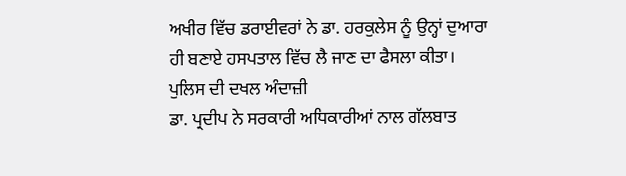ਅਖੀਰ ਵਿੱਚ ਡਰਾਈਵਰਾਂ ਨੇ ਡਾ. ਹਰਕੁਲੇਸ ਨੂੰ ਉਨ੍ਹਾਂ ਦੁਆਰਾ ਹੀ ਬਣਾਏ ਹਸਪਤਾਲ ਵਿੱਚ ਲੈ ਜਾਣ ਦਾ ਫੈਸਲਾ ਕੀਤਾ।
ਪੁਲਿਸ ਦੀ ਦਖਲ ਅੰਦਾਜ਼ੀ
ਡਾ. ਪ੍ਰਦੀਪ ਨੇ ਸਰਕਾਰੀ ਅਧਿਕਾਰੀਆਂ ਨਾਲ ਗੱਲਬਾਤ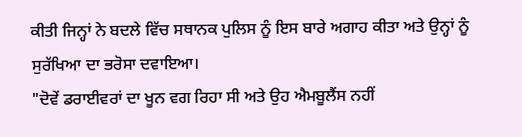ਕੀਤੀ ਜਿਨ੍ਹਾਂ ਨੇ ਬਦਲੇ ਵਿੱਚ ਸਥਾਨਕ ਪੁਲਿਸ ਨੂੰ ਇਸ ਬਾਰੇ ਅਗਾਹ ਕੀਤਾ ਅਤੇ ਉਨ੍ਹਾਂ ਨੂੰ ਸੁਰੱਖਿਆ ਦਾ ਭਰੋਸਾ ਦਵਾਇਆ।
"ਦੋਵੇਂ ਡਰਾਈਵਰਾਂ ਦਾ ਖੂਨ ਵਗ ਰਿਹਾ ਸੀ ਅਤੇ ਉਹ ਐਮਬੂਲੈਂਸ ਨਹੀਂ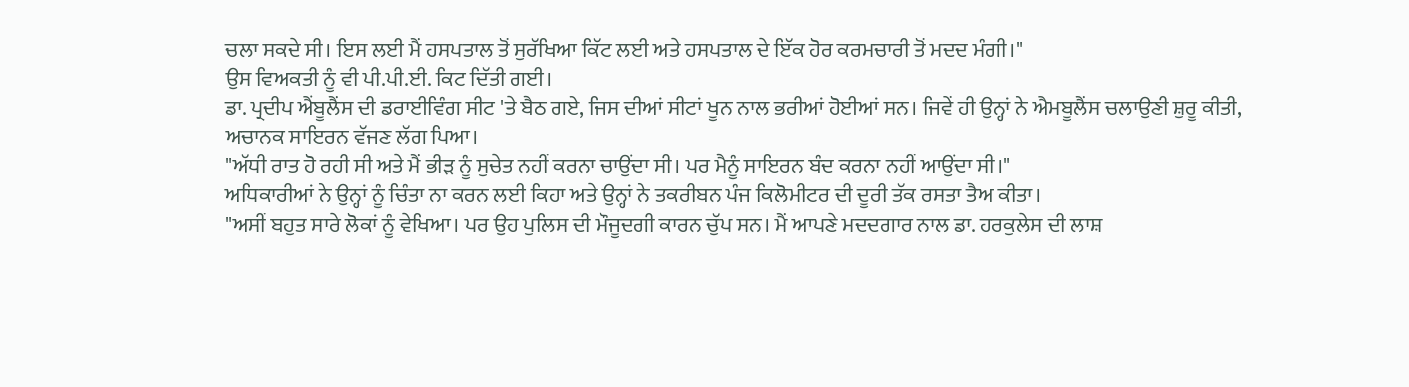ਚਲਾ ਸਕਦੇ ਸੀ। ਇਸ ਲਈ ਮੈਂ ਹਸਪਤਾਲ ਤੋਂ ਸੁਰੱਖਿਆ ਕਿੱਟ ਲਈ ਅਤੇ ਹਸਪਤਾਲ ਦੇ ਇੱਕ ਹੋਰ ਕਰਮਚਾਰੀ ਤੋਂ ਮਦਦ ਮੰਗੀ।"
ਉਸ ਵਿਅਕਤੀ ਨੂੰ ਵੀ ਪੀ.ਪੀ.ਈ. ਕਿਟ ਦਿੱਤੀ ਗਈ।
ਡਾ. ਪ੍ਰਦੀਪ ਐਂਬੂਲੈਂਸ ਦੀ ਡਰਾਈਵਿੰਗ ਸੀਟ 'ਤੇ ਬੈਠ ਗਏ, ਜਿਸ ਦੀਆਂ ਸੀਟਾਂ ਖੂਨ ਨਾਲ ਭਰੀਆਂ ਹੋਈਆਂ ਸਨ। ਜਿਵੇਂ ਹੀ ਉਨ੍ਹਾਂ ਨੇ ਐਮਬੂਲੈਂਸ ਚਲਾਉਣੀ ਸ਼ੁਰੂ ਕੀਤੀ, ਅਚਾਨਕ ਸਾਇਰਨ ਵੱਜਣ ਲੱਗ ਪਿਆ।
"ਅੱਧੀ ਰਾਤ ਹੋ ਰਹੀ ਸੀ ਅਤੇ ਮੈਂ ਭੀੜ ਨੂੰ ਸੁਚੇਤ ਨਹੀਂ ਕਰਨਾ ਚਾਉਂਦਾ ਸੀ। ਪਰ ਮੈਨੂੰ ਸਾਇਰਨ ਬੰਦ ਕਰਨਾ ਨਹੀਂ ਆਉਂਦਾ ਸੀ।"
ਅਧਿਕਾਰੀਆਂ ਨੇ ਉਨ੍ਹਾਂ ਨੂੰ ਚਿੰਤਾ ਨਾ ਕਰਨ ਲਈ ਕਿਹਾ ਅਤੇ ਉਨ੍ਹਾਂ ਨੇ ਤਕਰੀਬਨ ਪੰਜ ਕਿਲੋਮੀਟਰ ਦੀ ਦੂਰੀ ਤੱਕ ਰਸਤਾ ਤੈਅ ਕੀਤਾ।
"ਅਸੀਂ ਬਹੁਤ ਸਾਰੇ ਲੋਕਾਂ ਨੂੰ ਵੇਖਿਆ। ਪਰ ਉਹ ਪੁਲਿਸ ਦੀ ਮੌਜੂਦਗੀ ਕਾਰਨ ਚੁੱਪ ਸਨ। ਮੈਂ ਆਪਣੇ ਮਦਦਗਾਰ ਨਾਲ ਡਾ. ਹਰਕੁਲੇਸ ਦੀ ਲਾਸ਼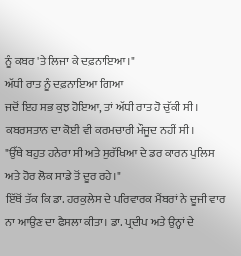ਨੂੰ ਕਬਰ 'ਤੇ ਲਿਜਾ ਕੇ ਦਫ਼ਨਾਇਆ।"
ਅੱਧੀ ਰਾਤ ਨੂੰ ਦਫ਼ਨਾਇਆ ਗਿਆ
ਜਦੋਂ ਇਹ ਸਭ ਕੁਝ ਹੋਇਆ, ਤਾਂ ਅੱਧੀ ਰਾਤ ਹੋ ਚੁੱਕੀ ਸੀ। ਕਬਰਸਤਾਨ ਦਾ ਕੋਈ ਵੀ ਕਰਮਚਾਰੀ ਮੌਜੂਦ ਨਹੀਂ ਸੀ।
"ਉੱਥੇ ਬਹੁਤ ਹਨੇਰਾ ਸੀ ਅਤੇ ਸੁਰੱਖਿਆ ਦੇ ਡਰ ਕਾਰਨ ਪੁਲਿਸ ਅਤੇ ਹੋਰ ਲੋਕ ਸਾਡੇ ਤੋਂ ਦੂਰ ਰਹੇ।"
ਇੱਥੋਂ ਤੱਕ ਕਿ ਡਾ. ਹਰਕੁਲੇਸ ਦੇ ਪਰਿਵਾਰਕ ਮੈਂਬਰਾਂ ਨੇ ਦੂਜੀ ਵਾਰ ਨਾ ਆਉਣ ਦਾ ਫੈਸਲਾ ਕੀਤਾ। ਡਾ. ਪ੍ਰਦੀਪ ਅਤੇ ਉਨ੍ਹਾਂ ਦੇ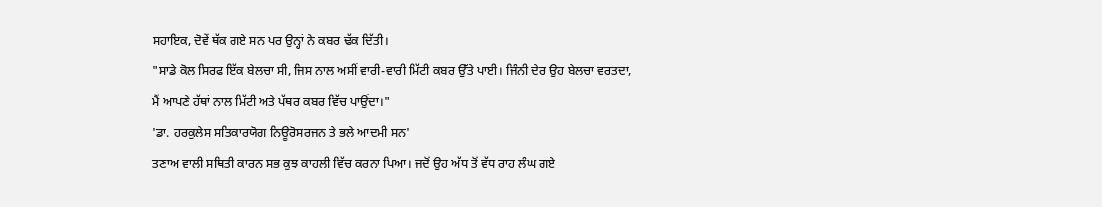ਸਹਾਇਕ, ਦੋਵੇਂ ਥੱਕ ਗਏ ਸਨ ਪਰ ਉਨ੍ਹਾਂ ਨੇ ਕਬਰ ਢੱਕ ਦਿੱਤੀ।
"ਸਾਡੇ ਕੋਲ ਸਿਰਫ ਇੱਕ ਬੇਲਚਾ ਸੀ, ਜਿਸ ਨਾਲ ਅਸੀਂ ਵਾਰੀ-ਵਾਰੀ ਮਿੱਟੀ ਕਬਰ ਉੱਤੇ ਪਾਈ। ਜਿੰਨੀ ਦੇਰ ਉਹ ਬੇਲਚਾ ਵਰਤਦਾ, ਮੈਂ ਆਪਣੇ ਹੱਥਾਂ ਨਾਲ ਮਿੱਟੀ ਅਤੇ ਪੱਥਰ ਕਬਰ ਵਿੱਚ ਪਾਉਂਦਾ।"
'ਡਾ. ਹਰਕੁਲੇਸ ਸਤਿਕਾਰਯੋਗ ਨਿਊਰੋਸਰਜਨ ਤੇ ਭਲੇ ਆਦਮੀ ਸਨ'
ਤਣਾਅ ਵਾਲੀ ਸਥਿਤੀ ਕਾਰਨ ਸਭ ਕੁਝ ਕਾਹਲੀ ਵਿੱਚ ਕਰਨਾ ਪਿਆ। ਜਦੋਂ ਉਹ ਅੱਧ ਤੋਂ ਵੱਧ ਰਾਹ ਲੰਘ ਗਏ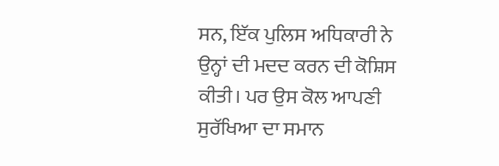ਸਨ, ਇੱਕ ਪੁਲਿਸ ਅਧਿਕਾਰੀ ਨੇ ਉਨ੍ਹਾਂ ਦੀ ਮਦਦ ਕਰਨ ਦੀ ਕੋਸ਼ਿਸ ਕੀਤੀ। ਪਰ ਉਸ ਕੋਲ ਆਪਣੀ ਸੁਰੱਖਿਆ ਦਾ ਸਮਾਨ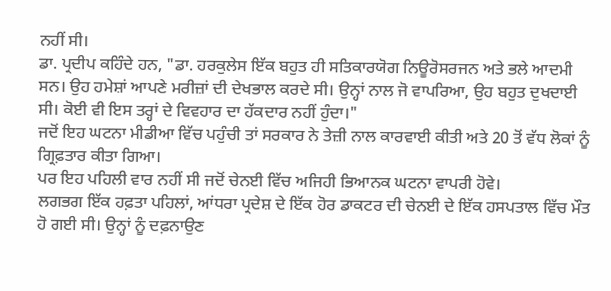ਨਹੀਂ ਸੀ।
ਡਾ. ਪ੍ਰਦੀਪ ਕਹਿੰਦੇ ਹਨ, "ਡਾ. ਹਰਕੁਲੇਸ ਇੱਕ ਬਹੁਤ ਹੀ ਸਤਿਕਾਰਯੋਗ ਨਿਊਰੋਸਰਜਨ ਅਤੇ ਭਲੇ ਆਦਮੀ ਸਨ। ਉਹ ਹਮੇਸ਼ਾਂ ਆਪਣੇ ਮਰੀਜ਼ਾਂ ਦੀ ਦੇਖਭਾਲ ਕਰਦੇ ਸੀ। ਉਨ੍ਹਾਂ ਨਾਲ ਜੋ ਵਾਪਰਿਆ, ਉਹ ਬਹੁਤ ਦੁਖਦਾਈ ਸੀ। ਕੋਈ ਵੀ ਇਸ ਤਰ੍ਹਾਂ ਦੇ ਵਿਵਹਾਰ ਦਾ ਹੱਕਦਾਰ ਨਹੀਂ ਹੁੰਦਾ।"
ਜਦੋਂ ਇਹ ਘਟਨਾ ਮੀਡੀਆ ਵਿੱਚ ਪਹੁੰਚੀ ਤਾਂ ਸਰਕਾਰ ਨੇ ਤੇਜ਼ੀ ਨਾਲ ਕਾਰਵਾਈ ਕੀਤੀ ਅਤੇ 20 ਤੋਂ ਵੱਧ ਲੋਕਾਂ ਨੂੰ ਗ੍ਰਿਫ਼ਤਾਰ ਕੀਤਾ ਗਿਆ।
ਪਰ ਇਹ ਪਹਿਲੀ ਵਾਰ ਨਹੀਂ ਸੀ ਜਦੋਂ ਚੇਨਈ ਵਿੱਚ ਅਜਿਹੀ ਭਿਆਨਕ ਘਟਨਾ ਵਾਪਰੀ ਹੋਵੇ।
ਲਗਭਗ ਇੱਕ ਹਫ਼ਤਾ ਪਹਿਲਾਂ, ਆਂਧਰਾ ਪ੍ਰਦੇਸ਼ ਦੇ ਇੱਕ ਹੋਰ ਡਾਕਟਰ ਦੀ ਚੇਨਈ ਦੇ ਇੱਕ ਹਸਪਤਾਲ ਵਿੱਚ ਮੌਤ ਹੋ ਗਈ ਸੀ। ਉਨ੍ਹਾਂ ਨੂੰ ਦਫ਼ਨਾਉਣ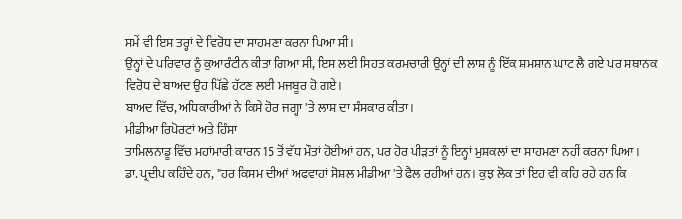ਸਮੇਂ ਵੀ ਇਸ ਤਰ੍ਹਾਂ ਦੇ ਵਿਰੋਧ ਦਾ ਸਾਹਮਣਾ ਕਰਨਾ ਪਿਆ ਸੀ।
ਉਨ੍ਹਾਂ ਦੇ ਪਰਿਵਾਰ ਨੂੰ ਕੁਆਰੰਟੀਨ ਕੀਤਾ ਗਿਆ ਸੀ, ਇਸ ਲਈ ਸਿਹਤ ਕਰਮਚਾਰੀ ਉਨ੍ਹਾਂ ਦੀ ਲਾਸ਼ ਨੂੰ ਇੱਕ ਸ਼ਮਸ਼ਾਨ ਘਾਟ ਲੈ ਗਏ ਪਰ ਸਥਾਨਕ ਵਿਰੋਧ ਦੇ ਬਾਅਦ ਉਹ ਪਿੱਛੇ ਹੱਟਣ ਲਈ ਮਜਬੂਰ ਹੋ ਗਏ।
ਬਾਅਦ ਵਿੱਚ, ਅਧਿਕਾਰੀਆਂ ਨੇ ਕਿਸੇ ਹੋਰ ਜਗ੍ਹਾ 'ਤੇ ਲਾਸ਼ ਦਾ ਸੰਸਕਾਰ ਕੀਤਾ।
ਮੀਡੀਆ ਰਿਪੋਰਟਾਂ ਅਤੇ ਹਿੰਸਾ
ਤਾਮਿਲਨਾਡੂ ਵਿੱਚ ਮਹਾਂਮਾਰੀ ਕਾਰਨ 15 ਤੋਂ ਵੱਧ ਮੌਤਾਂ ਹੋਈਆਂ ਹਨ, ਪਰ ਹੋਰ ਪੀੜਤਾਂ ਨੂੰ ਇਨ੍ਹਾਂ ਮੁਸ਼ਕਲਾਂ ਦਾ ਸਾਹਮਣਾ ਨਹੀਂ ਕਰਨਾ ਪਿਆ।
ਡਾ. ਪ੍ਰਦੀਪ ਕਹਿੰਦੇ ਹਨ, "ਹਰ ਕਿਸਮ ਦੀਆਂ ਅਫਵਾਹਾਂ ਸੋਸ਼ਲ ਮੀਡੀਆ 'ਤੇ ਫੈਲ ਰਹੀਆਂ ਹਨ। ਕੁਝ ਲੋਕ ਤਾਂ ਇਹ ਵੀ ਕਹਿ ਰਹੇ ਹਨ ਕਿ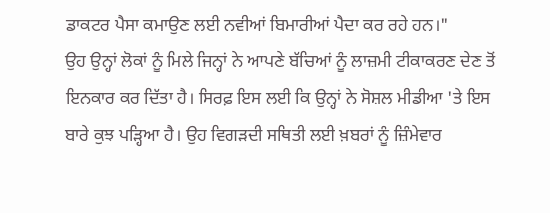ਡਾਕਟਰ ਪੈਸਾ ਕਮਾਉਣ ਲਈ ਨਵੀਆਂ ਬਿਮਾਰੀਆਂ ਪੈਦਾ ਕਰ ਰਹੇ ਹਨ।"
ਉਹ ਉਨ੍ਹਾਂ ਲੋਕਾਂ ਨੂੰ ਮਿਲੇ ਜਿਨ੍ਹਾਂ ਨੇ ਆਪਣੇ ਬੱਚਿਆਂ ਨੂੰ ਲਾਜ਼ਮੀ ਟੀਕਾਕਰਣ ਦੇਣ ਤੋਂ ਇਨਕਾਰ ਕਰ ਦਿੱਤਾ ਹੈ। ਸਿਰਫ਼ ਇਸ ਲਈ ਕਿ ਉਨ੍ਹਾਂ ਨੇ ਸੋਸ਼ਲ ਮੀਡੀਆ 'ਤੇ ਇਸ ਬਾਰੇ ਕੁਝ ਪੜ੍ਹਿਆ ਹੈ। ਉਹ ਵਿਗੜਦੀ ਸਥਿਤੀ ਲਈ ਖ਼ਬਰਾਂ ਨੂੰ ਜ਼ਿੰਮੇਵਾਰ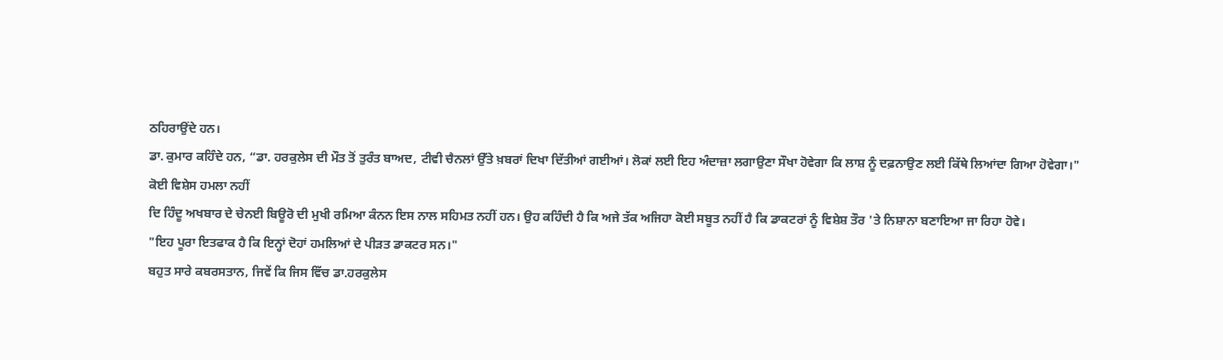ਠਹਿਰਾਉਂਦੇ ਹਨ।
ਡਾ. ਕੁਮਾਰ ਕਹਿੰਦੇ ਹਨ, “ਡਾ. ਹਰਕੁਲੇਸ ਦੀ ਮੌਤ ਤੋਂ ਤੁਰੰਤ ਬਾਅਦ, ਟੀਵੀ ਚੈਨਲਾਂ ਉੱਤੇ ਖ਼ਬਰਾਂ ਦਿਖਾ ਦਿੱਤੀਆਂ ਗਈਆਂ। ਲੋਕਾਂ ਲਈ ਇਹ ਅੰਦਾਜ਼ਾ ਲਗਾਉਣਾ ਸੌਖਾ ਹੋਵੇਗਾ ਕਿ ਲਾਸ਼ ਨੂੰ ਦਫ਼ਨਾਉਣ ਲਈ ਕਿੱਥੇ ਲਿਆਂਦਾ ਗਿਆ ਹੋਵੇਗਾ।"
ਕੋਈ ਵਿਸ਼ੇਸ ਹਮਲਾ ਨਹੀਂ
ਦਿ ਹਿੰਦੂ ਅਖਬਾਰ ਦੇ ਚੇਨਈ ਬਿਊਰੋ ਦੀ ਮੁਖੀ ਰਮਿਆ ਕੰਨਨ ਇਸ ਨਾਲ ਸਹਿਮਤ ਨਹੀਂ ਹਨ। ਉਹ ਕਹਿੰਦੀ ਹੈ ਕਿ ਅਜੇ ਤੱਕ ਅਜਿਹਾ ਕੋਈ ਸਬੂਤ ਨਹੀਂ ਹੈ ਕਿ ਡਾਕਟਰਾਂ ਨੂੰ ਵਿਸ਼ੇਸ਼ ਤੌਰ 'ਤੇ ਨਿਸ਼ਾਨਾ ਬਣਾਇਆ ਜਾ ਰਿਹਾ ਹੋਵੇ।
"ਇਹ ਪੂਰਾ ਇਤਫਾਕ ਹੈ ਕਿ ਇਨ੍ਹਾਂ ਦੋਹਾਂ ਹਮਲਿਆਂ ਦੇ ਪੀੜਤ ਡਾਕਟਰ ਸਨ।"
ਬਹੁਤ ਸਾਰੇ ਕਬਰਸਤਾਨ, ਜਿਵੇਂ ਕਿ ਜਿਸ ਵਿੱਚ ਡਾ.ਹਰਕੁਲੇਸ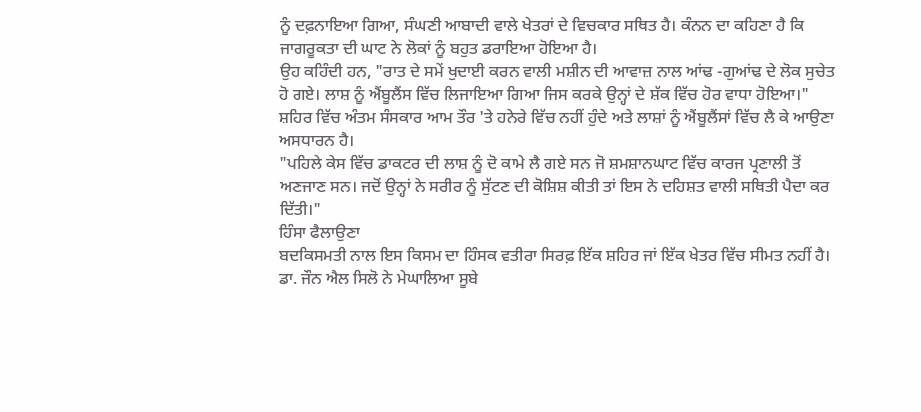ਨੂੰ ਦਫ਼ਨਾਇਆ ਗਿਆ, ਸੰਘਣੀ ਆਬਾਦੀ ਵਾਲੇ ਖੇਤਰਾਂ ਦੇ ਵਿਚਕਾਰ ਸਥਿਤ ਹੈ। ਕੰਨਨ ਦਾ ਕਹਿਣਾ ਹੈ ਕਿ ਜਾਗਰੂਕਤਾ ਦੀ ਘਾਟ ਨੇ ਲੋਕਾਂ ਨੂੰ ਬਹੁਤ ਡਰਾਇਆ ਹੋਇਆ ਹੈ।
ਉਹ ਕਹਿੰਦੀ ਹਨ, "ਰਾਤ ਦੇ ਸਮੇਂ ਖੁਦਾਈ ਕਰਨ ਵਾਲੀ ਮਸ਼ੀਨ ਦੀ ਆਵਾਜ਼ ਨਾਲ ਆਂਢ -ਗੁਆਂਢ ਦੇ ਲੋਕ ਸੁਚੇਤ ਹੋ ਗਏ। ਲਾਸ਼ ਨੂੰ ਐਂਬੂਲੈਂਸ ਵਿੱਚ ਲਿਜਾਇਆ ਗਿਆ ਜਿਸ ਕਰਕੇ ਉਨ੍ਹਾਂ ਦੇ ਸ਼ੱਕ ਵਿੱਚ ਹੋਰ ਵਾਧਾ ਹੋਇਆ।"
ਸ਼ਹਿਰ ਵਿੱਚ ਅੰਤਮ ਸੰਸਕਾਰ ਆਮ ਤੌਰ 'ਤੇ ਹਨੇਰੇ ਵਿੱਚ ਨਹੀਂ ਹੁੰਦੇ ਅਤੇ ਲਾਸ਼ਾਂ ਨੂੰ ਐਂਬੂਲੈਂਸਾਂ ਵਿੱਚ ਲੈ ਕੇ ਆਉਣਾ ਅਸਧਾਰਨ ਹੈ।
"ਪਹਿਲੇ ਕੇਸ ਵਿੱਚ ਡਾਕਟਰ ਦੀ ਲਾਸ਼ ਨੂੰ ਦੋ ਕਾਮੇ ਲੈ ਗਏ ਸਨ ਜੋ ਸ਼ਮਸ਼ਾਨਘਾਟ ਵਿੱਚ ਕਾਰਜ ਪ੍ਰਣਾਲੀ ਤੋਂ ਅਣਜਾਣ ਸਨ। ਜਦੋਂ ਉਨ੍ਹਾਂ ਨੇ ਸਰੀਰ ਨੂੰ ਸੁੱਟਣ ਦੀ ਕੋਸ਼ਿਸ਼ ਕੀਤੀ ਤਾਂ ਇਸ ਨੇ ਦਹਿਸ਼ਤ ਵਾਲੀ ਸਥਿਤੀ ਪੈਦਾ ਕਰ ਦਿੱਤੀ।"
ਹਿੰਸਾ ਫੈਲਾਉਣਾ
ਬਦਕਿਸਮਤੀ ਨਾਲ ਇਸ ਕਿਸਮ ਦਾ ਹਿੰਸਕ ਵਤੀਰਾ ਸਿਰਫ਼ ਇੱਕ ਸ਼ਹਿਰ ਜਾਂ ਇੱਕ ਖੇਤਰ ਵਿੱਚ ਸੀਮਤ ਨਹੀਂ ਹੈ।
ਡਾ. ਜੌਨ ਐਲ ਸਿਲੋ ਨੇ ਮੇਘਾਲਿਆ ਸੂਬੇ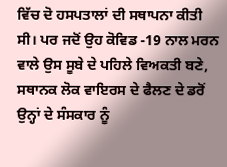ਵਿੱਚ ਦੋ ਹਸਪਤਾਲਾਂ ਦੀ ਸਥਾਪਨਾ ਕੀਤੀ ਸੀ। ਪਰ ਜਦੋਂ ਉਹ ਕੋਵਿਡ -19 ਨਾਲ ਮਰਨ ਵਾਲੇ ਉਸ ਸੂਬੇ ਦੇ ਪਹਿਲੇ ਵਿਅਕਤੀ ਬਣੇ, ਸਥਾਨਕ ਲੋਕ ਵਾਇਰਸ ਦੇ ਫੈਲਣ ਦੇ ਡਰੋਂ ਉਨ੍ਹਾਂ ਦੇ ਸੰਸਕਾਰ ਨੂੰ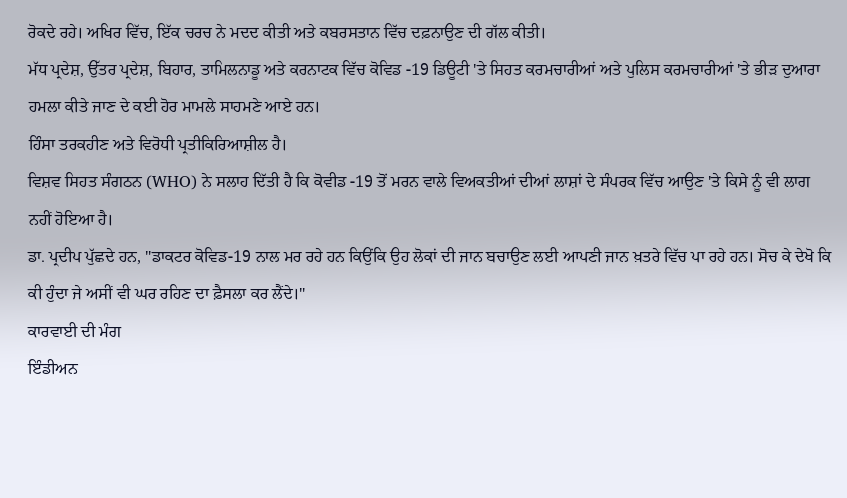ਰੋਕਦੇ ਰਹੇ। ਅਖਿਰ ਵਿੱਚ, ਇੱਕ ਚਰਚ ਨੇ ਮਦਦ ਕੀਤੀ ਅਤੇ ਕਬਰਸਤਾਨ ਵਿੱਚ ਦਫ਼ਨਾਉਣ ਦੀ ਗੱਲ ਕੀਤੀ।
ਮੱਧ ਪ੍ਰਦੇਸ਼, ਉੱਤਰ ਪ੍ਰਦੇਸ਼, ਬਿਹਾਰ, ਤਾਮਿਲਨਾਡੂ ਅਤੇ ਕਰਨਾਟਕ ਵਿੱਚ ਕੋਵਿਡ -19 ਡਿਊਟੀ 'ਤੇ ਸਿਹਤ ਕਰਮਚਾਰੀਆਂ ਅਤੇ ਪੁਲਿਸ ਕਰਮਚਾਰੀਆਂ 'ਤੇ ਭੀੜ ਦੁਆਰਾ ਹਮਲਾ ਕੀਤੇ ਜਾਣ ਦੇ ਕਈ ਹੋਰ ਮਾਮਲੇ ਸਾਹਮਣੇ ਆਏ ਹਨ।
ਹਿੰਸਾ ਤਰਕਹੀਣ ਅਤੇ ਵਿਰੋਧੀ ਪ੍ਰਤੀਕਿਰਿਆਸ਼ੀਲ ਹੈ।
ਵਿਸ਼ਵ ਸਿਹਤ ਸੰਗਠਨ (WHO) ਨੇ ਸਲਾਹ ਦਿੱਤੀ ਹੈ ਕਿ ਕੋਵੀਡ -19 ਤੋਂ ਮਰਨ ਵਾਲੇ ਵਿਅਕਤੀਆਂ ਦੀਆਂ ਲਾਸ਼ਾਂ ਦੇ ਸੰਪਰਕ ਵਿੱਚ ਆਉਣ 'ਤੇ ਕਿਸੇ ਨੂੰ ਵੀ ਲਾਗ ਨਹੀਂ ਹੋਇਆ ਹੈ।
ਡਾ. ਪ੍ਰਦੀਪ ਪੁੱਛਦੇ ਹਨ, "ਡਾਕਟਰ ਕੋਵਿਡ-19 ਨਾਲ ਮਰ ਰਹੇ ਹਨ ਕਿਉਂਕਿ ਉਹ ਲੋਕਾਂ ਦੀ ਜਾਨ ਬਚਾਉਣ ਲਈ ਆਪਣੀ ਜਾਨ ਖ਼ਤਰੇ ਵਿੱਚ ਪਾ ਰਹੇ ਹਨ। ਸੋਚ ਕੇ ਦੇਖੋ ਕਿ ਕੀ ਹੁੰਦਾ ਜੇ ਅਸੀਂ ਵੀ ਘਰ ਰਹਿਣ ਦਾ ਫ਼ੈਸਲਾ ਕਰ ਲੈਂਦੇ।"
ਕਾਰਵਾਈ ਦੀ ਮੰਗ
ਇੰਡੀਅਨ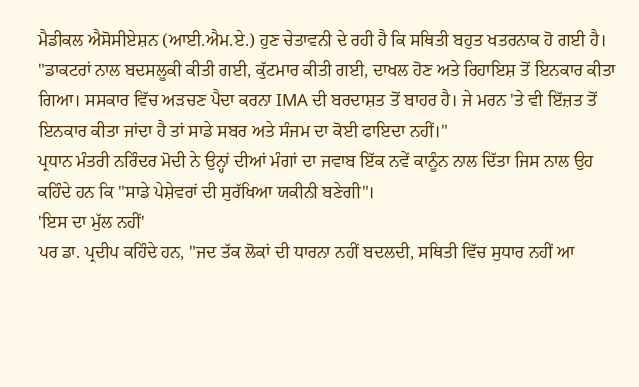ਮੈਡੀਕਲ ਐਸੋਸੀਏਸ਼ਨ (ਆਈ.ਐਮ.ਏ.) ਹੁਣ ਚੇਤਾਵਨੀ ਦੇ ਰਹੀ ਹੈ ਕਿ ਸਥਿਤੀ ਬਹੁਤ ਖਤਰਨਾਕ ਹੋ ਗਈ ਹੈ।
"ਡਾਕਟਰਾਂ ਨਾਲ ਬਦਸਲੂਕੀ ਕੀਤੀ ਗਈ, ਕੁੱਟਮਾਰ ਕੀਤੀ ਗਈ, ਦਾਖਲ ਹੋਣ ਅਤੇ ਰਿਹਾਇਸ਼ ਤੋਂ ਇਨਕਾਰ ਕੀਤਾ ਗਿਆ। ਸਸਕਾਰ ਵਿੱਚ ਅੜਚਣ ਪੈਦਾ ਕਰਨਾ IMA ਦੀ ਬਰਦਾਸ਼ਤ ਤੋਂ ਬਾਹਰ ਹੈ। ਜੇ ਮਰਨ 'ਤੇ ਵੀ ਇੱਜ਼ਤ ਤੋਂ ਇਨਕਾਰ ਕੀਤਾ ਜਾਂਦਾ ਹੈ ਤਾਂ ਸਾਡੇ ਸਬਰ ਅਤੇ ਸੰਜਮ ਦਾ ਕੋਈ ਫਾਇਦਾ ਨਹੀਂ।"
ਪ੍ਰਧਾਨ ਮੰਤਰੀ ਨਰਿੰਦਰ ਮੋਦੀ ਨੇ ਉਨ੍ਹਾਂ ਦੀਆਂ ਮੰਗਾਂ ਦਾ ਜਵਾਬ ਇੱਕ ਨਵੇਂ ਕਾਨੂੰਨ ਨਾਲ ਦਿੱਤਾ ਜਿਸ ਨਾਲ ਉਹ ਕਹਿੰਦੇ ਹਨ ਕਿ "ਸਾਡੇ ਪੇਸ਼ੇਵਰਾਂ ਦੀ ਸੁਰੱਖਿਆ ਯਕੀਨੀ ਬਣੇਗੀ"।
'ਇਸ ਦਾ ਮੁੱਲ ਨਹੀਂ'
ਪਰ ਡਾ. ਪ੍ਰਦੀਪ ਕਹਿੰਦੇ ਹਨ, "ਜਦ ਤੱਕ ਲੋਕਾਂ ਦੀ ਧਾਰਨਾ ਨਹੀਂ ਬਦਲਦੀ, ਸਥਿਤੀ ਵਿੱਚ ਸੁਧਾਰ ਨਹੀਂ ਆ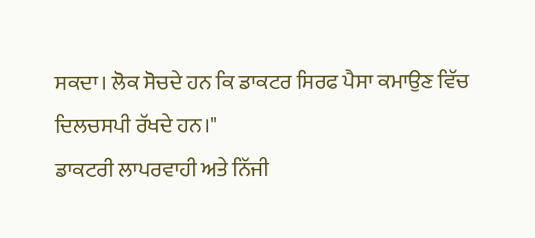ਸਕਦਾ। ਲੋਕ ਸੋਚਦੇ ਹਨ ਕਿ ਡਾਕਟਰ ਸਿਰਫ ਪੈਸਾ ਕਮਾਉਣ ਵਿੱਚ ਦਿਲਚਸਪੀ ਰੱਖਦੇ ਹਨ।"
ਡਾਕਟਰੀ ਲਾਪਰਵਾਹੀ ਅਤੇ ਨਿੱਜੀ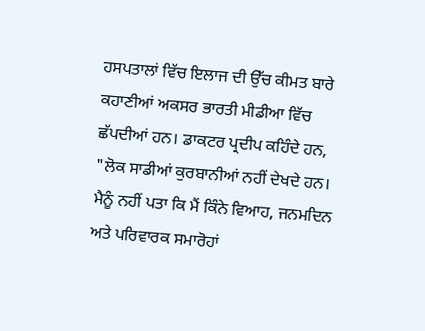ਹਸਪਤਾਲਾਂ ਵਿੱਚ ਇਲਾਜ ਦੀ ਉੱਚ ਕੀਮਤ ਬਾਰੇ ਕਹਾਣੀਆਂ ਅਕਸਰ ਭਾਰਤੀ ਮੀਡੀਆ ਵਿੱਚ ਛੱਪਦੀਆਂ ਹਨ। ਡਾਕਟਰ ਪ੍ਰਦੀਪ ਕਹਿੰਦੇ ਹਨ, "ਲੋਕ ਸਾਡੀਆਂ ਕੁਰਬਾਨੀਆਂ ਨਹੀਂ ਦੇਖਦੇ ਹਨ। ਮੈਨੂੰ ਨਹੀਂ ਪਤਾ ਕਿ ਮੈਂ ਕਿੰਨੇ ਵਿਆਹ, ਜਨਮਦਿਨ ਅਤੇ ਪਰਿਵਾਰਕ ਸਮਾਰੋਹਾਂ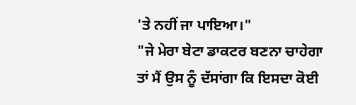'ਤੇ ਨਹੀਂ ਜਾ ਪਾਇਆ।"
"ਜੇ ਮੇਰਾ ਬੇਟਾ ਡਾਕਟਰ ਬਣਨਾ ਚਾਹੇਗਾ ਤਾਂ ਮੈਂ ਉਸ ਨੂੰ ਦੱਸਾਂਗਾ ਕਿ ਇਸਦਾ ਕੋਈ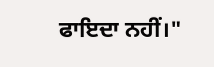ਫਾਇਦਾ ਨਹੀਂ।"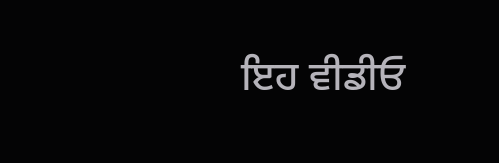ਇਹ ਵੀਡੀਓ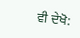ਵੀ ਦੇਖੋ: